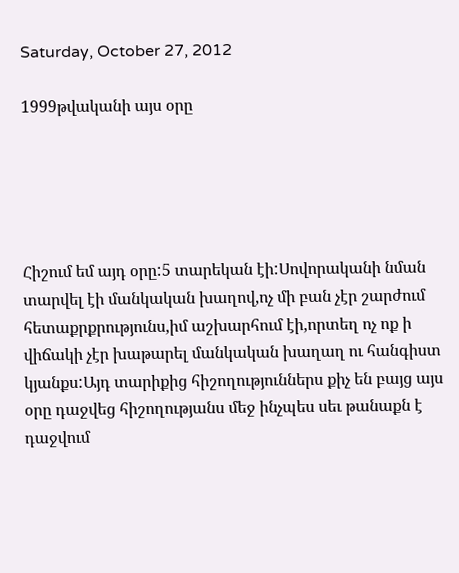Saturday, October 27, 2012

1999թվականի այս օրը





Հիշում եմ այդ օրը:5 տարեկան էի:Սովորականի նման տարվել էի մանկական խաղով,ոչ մի բան չէր շարժում հետաքրքրությունս,իմ աշխարհում էի,որտեղ ոչ ոք ի վիճակի չէր խաթարել մանկական խաղաղ ու հանգիստ կյանքս:Այդ տարիքից հիշողություններս քիչ են բայց այս օրը դաջվեց հիշողությանս մեջ ինչպես սեւ թանաքն է դաջվում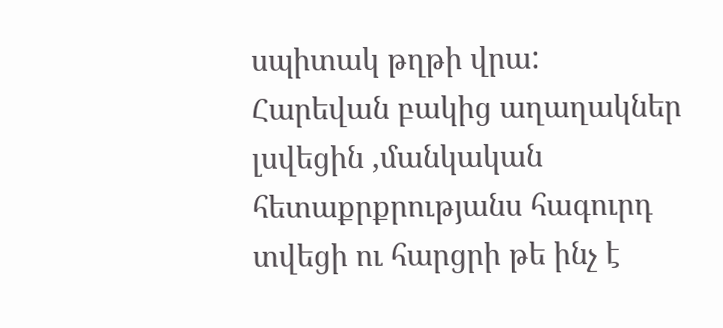սպիտակ թղթի վրա:
Հարեվան բակից աղաղակներ լսվեցին ,մանկական հետաքրքրությանս հագուրդ տվեցի ու հարցրի թե ինչ է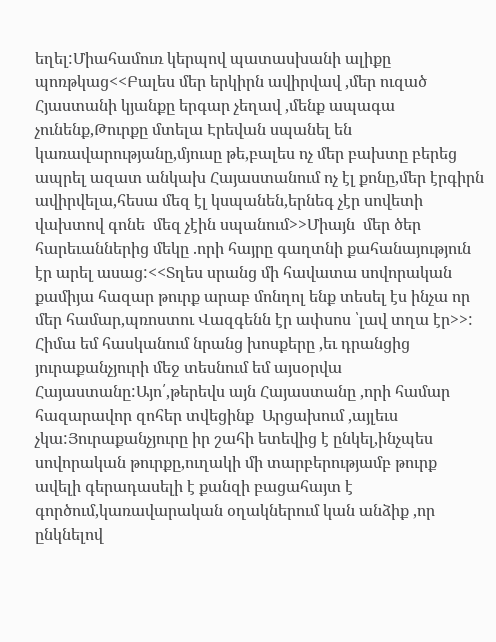եղել:Միահամուռ կերպով պատասխանի ալիքը պոռթկաց<<Բալես մեր երկիրն ավիրվավ ,մեր ուզած Հյաստանի կյանքը երգար չեղավ ,մենք ապագա չունենք,Թուրքը մտելա Էրեվան սպանել են կառավարությանը,մյուսը թե,բալես ոչ մեր բախտը բերեց ապրել ազատ անկախ Հայաստանում ոչ էլ քոնը,մեր էրգիրն ավիրվելա,հեսա մեզ էլ կսպանեն,երնեգ չէր սովետի վախտով գոնե  մեզ չէին սպանում>>Միայն  մեր ծեր հարեւաններից մեկը .որի հայրը գաղտնի քահանայություն էր արել ասաց:<<Տղես սրանց մի հավատա սովորական քամիյա հազար թուրք արաբ մոնղոլ ենք տեսել էս ինչա որ մեր համար,պռոստու Վազգենն էր ափսոս ՝լավ տղա էր>>:
Հիմա եմ հասկանում նրանց խոսքերը ,եւ դրանցից յուրաքանչյուրի մեջ տեսնում եմ այսօրվա Հայաստանը:Այո՛,թերեվս այն Հայաստանը ,որի համար հազարավոր զոհեր տվեցինք  Արցախում ,այլեւս չկա:Յուրաքանչյուրը իր շահի ետեվից է ընկել,ինչպես սովորական թուրքը,ուղակի մի տարբերությամբ թուրք ավելի գերադասելի է քանզի բացահայտ է գործում,կառավարական օղակներում կան անձիք ,որ ընկնելով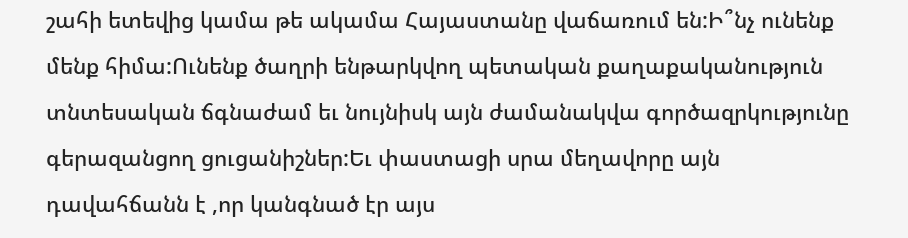շահի ետեվից կամա թե ակամա Հայաստանը վաճառում են:Ի՞նչ ունենք մենք հիմա:Ունենք ծաղրի ենթարկվող պետական քաղաքականություն տնտեսական ճգնաժամ եւ նույնիսկ այն ժամանակվա գործազրկությունը գերազանցող ցուցանիշներ:Եւ փաստացի սրա մեղավորը այն դավահճանն է ,որ կանգնած էր այս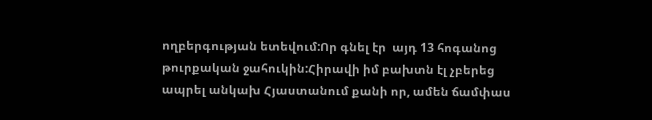ողբերգության ետեվում:Որ գնել էր  այդ 13 հոգանոց թուրքական ջահուկին:Հիրավի իմ բախտն էլ չբերեց ապրել անկախ Հյաստանում քանի որ, ամեն ճամփաս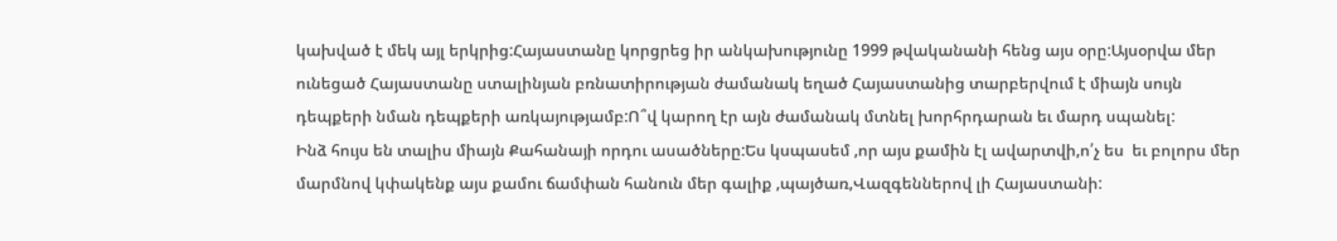կախված է մեկ այլ երկրից:Հայաստանը կորցրեց իր անկախությունը 1999 թվականանի հենց այս օրը:Այսօրվա մեր ունեցած Հայաստանը ստալինյան բռնատիրության ժամանակ եղած Հայաստանից տարբերվում է միայն սույն դեպքերի նման դեպքերի առկայությամբ:Ո՞վ կարող էր այն ժամանակ մտնել խորհրդարան եւ մարդ սպանել:
Ինձ հույս են տալիս միայն Քահանայի որդու ասածները:Ես կսպասեմ ,որ այս քամին էլ ավարտվի,ո՛չ ես  եւ բոլորս մեր մարմնով կփակենք այս քամու ճամփան հանուն մեր գալիք ,պայծառ,Վազգեններով լի Հայաստանի: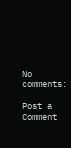No comments:

Post a Comment